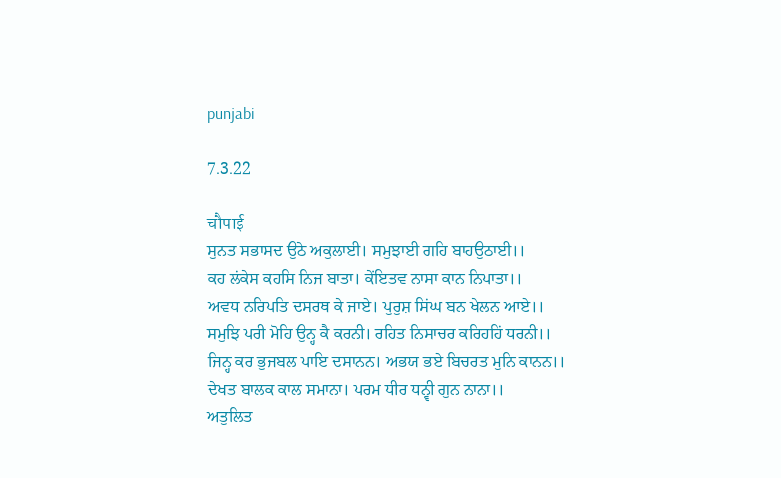punjabi

7.3.22

चौपाई
ਸੁਨਤ ਸਭਾਸਦ ਉਠੇ ਅਕੁਲਾਈ। ਸਮੁਝਾਈ ਗਹਿ ਬਾਹਉਠਾਈ।।
ਕਹ ਲਂਕੇਸ ਕਹਸਿ ਨਿਜ ਬਾਤਾ। ਕੇਂਇਤਵ ਨਾਸਾ ਕਾਨ ਨਿਪਾਤਾ।।
ਅਵਧ ਨਰਿਪਤਿ ਦਸਰਥ ਕੇ ਜਾਏ। ਪੁਰੁਸ਼ ਸਿਂਘ ਬਨ ਖੇਲਨ ਆਏ।।
ਸਮੁਝਿ ਪਰੀ ਮੋਹਿ ਉਨ੍ਹ ਕੈ ਕਰਨੀ। ਰਹਿਤ ਨਿਸਾਚਰ ਕਰਿਹਹਿਂ ਧਰਨੀ।।
ਜਿਨ੍ਹ ਕਰ ਭੁਜਬਲ ਪਾਇ ਦਸਾਨਨ। ਅਭਯ ਭਏ ਬਿਚਰਤ ਮੁਨਿ ਕਾਨਨ।।
ਦੇਖਤ ਬਾਲਕ ਕਾਲ ਸਮਾਨਾ। ਪਰਮ ਧੀਰ ਧਨ੍ਵੀ ਗੁਨ ਨਾਨਾ।।
ਅਤੁਲਿਤ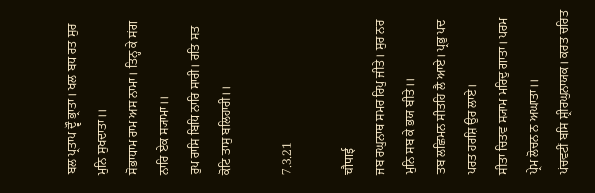ਬਲ ਪ੍ਰਤਾਪ ਦ੍ਵੌ ਭ੍ਰਾਤਾ। ਖਲ ਬਧ ਰਤ ਸੁਰ ਮੁਨਿ ਸੁਖਦਾਤਾ।।
ਸੋਭਾਧਾਮ ਰਾਮ ਅਸ ਨਾਮਾ। ਤਿਨ੍ਹ ਕੇ ਸਂਗ ਨਾਰਿ ਏਕ ਸ੍ਯਾਮਾ।।
ਰੁਪ ਰਾਸਿ ਬਿਧਿ ਨਾਰਿ ਸਾਰੀ। ਰਤਿ ਸਤ ਕੋਟਿ ਤਾਸੁ ਬਲਿਹਾਰੀ।।

7.3.21

चौपाई
ਜਬ ਰਘੁਨਾਥ ਸਮਰ ਰਿਪੁ ਜੀਤੇ। ਸੁਰ ਨਰ ਮੁਨਿ ਸਬ ਕੇ ਭਯ ਬੀਤੇ।।
ਤਬ ਲਛਿਮਨ ਸੀਤਹਿ ਲੈ ਆਏ। ਪ੍ਰਭੁ ਪਦ ਪਰਤ ਹਰਸ਼ਿ ਉਰ ਲਾਏ।
ਸੀਤਾ ਚਿਤਵ ਸ੍ਯਾਮ ਮਰਿਦੁ ਗਾਤਾ। ਪਰਮ ਪ੍ਰੇਮ ਲੋਚਨ ਨ ਅਘਾਤਾ।।
ਪਂਚਵਟੀਂ ਬਸਿ ਸ਼੍ਰੀਰਘੁਨਾਯਕ। ਕਰਤ ਚਰਿਤ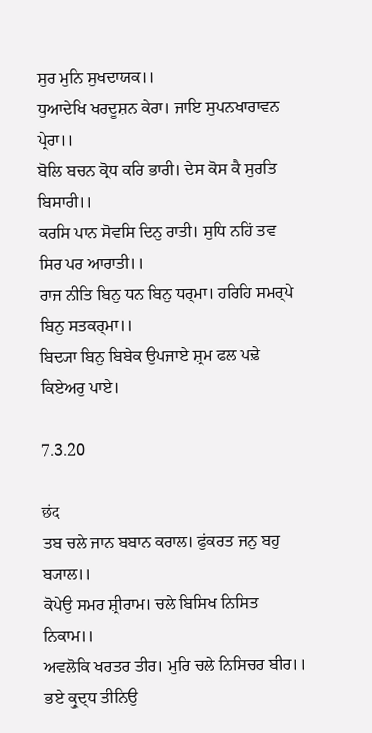ਸੁਰ ਮੁਨਿ ਸੁਖਦਾਯਕ।।
ਧੁਆਦੇਖਿ ਖਰਦੂਸ਼ਨ ਕੇਰਾ। ਜਾਇ ਸੁਪਨਖਾਰਾਵਨ ਪ੍ਰੇਰਾ।।
ਬੋਲਿ ਬਚਨ ਕ੍ਰੋਧ ਕਰਿ ਭਾਰੀ। ਦੇਸ ਕੋਸ ਕੈ ਸੁਰਤਿ ਬਿਸਾਰੀ।।
ਕਰਸਿ ਪਾਨ ਸੋਵਸਿ ਦਿਨੁ ਰਾਤੀ। ਸੁਧਿ ਨਹਿਂ ਤਵ ਸਿਰ ਪਰ ਆਰਾਤੀ।।
ਰਾਜ ਨੀਤਿ ਬਿਨੁ ਧਨ ਬਿਨੁ ਧਰ੍ਮਾ। ਹਰਿਹਿ ਸਮਰ੍ਪੇ ਬਿਨੁ ਸਤਕਰ੍ਮਾ।।
ਬਿਦ੍ਯਾ ਬਿਨੁ ਬਿਬੇਕ ਉਪਜਾਏ ਸ਼੍ਰਮ ਫਲ ਪਢ਼ੇ ਕਿਏਅਰੁ ਪਾਏ।

7.3.20

छंद
ਤਬ ਚਲੇ ਜਾਨ ਬਬਾਨ ਕਰਾਲ। ਫੁਂਕਰਤ ਜਨੁ ਬਹੁ ਬ੍ਯਾਲ।।
ਕੋਪੇਉ ਸਮਰ ਸ਼੍ਰੀਰਾਮ। ਚਲੇ ਬਿਸਿਖ ਨਿਸਿਤ ਨਿਕਾਮ।।
ਅਵਲੋਕਿ ਖਰਤਰ ਤੀਰ। ਮੁਰਿ ਚਲੇ ਨਿਸਿਚਰ ਬੀਰ।।
ਭਏ ਕ੍ਰੁਦ੍ਧ ਤੀਨਿਉ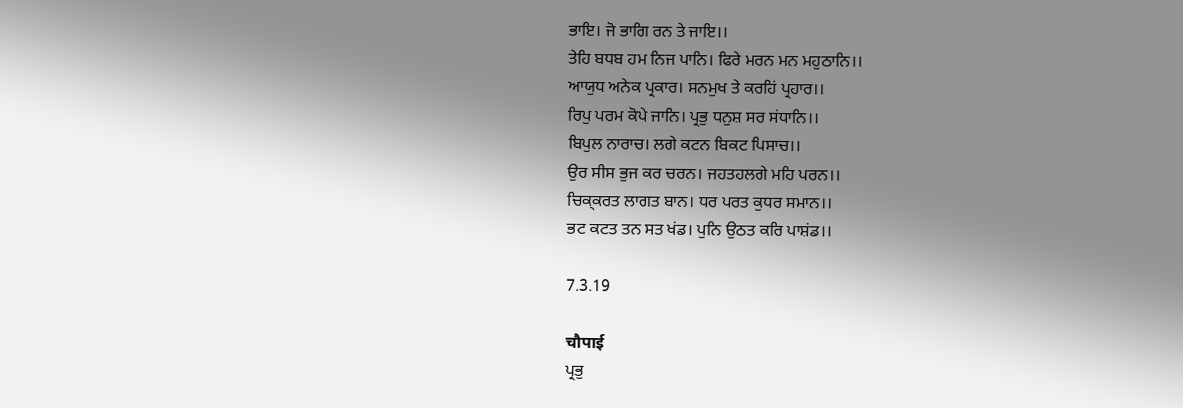ਭਾਇ। ਜੋ ਭਾਗਿ ਰਨ ਤੇ ਜਾਇ।।
ਤੇਹਿ ਬਧਬ ਹਮ ਨਿਜ ਪਾਨਿ। ਫਿਰੇ ਮਰਨ ਮਨ ਮਹੁਠਾਨਿ।।
ਆਯੁਧ ਅਨੇਕ ਪ੍ਰਕਾਰ। ਸਨਮੁਖ ਤੇ ਕਰਹਿਂ ਪ੍ਰਹਾਰ।।
ਰਿਪੁ ਪਰਮ ਕੋਪੇ ਜਾਨਿ। ਪ੍ਰਭੁ ਧਨੁਸ਼ ਸਰ ਸਂਧਾਨਿ।।
ਬਿਪੁਲ ਨਾਰਾਚ। ਲਗੇ ਕਟਨ ਬਿਕਟ ਪਿਸਾਚ।।
ਉਰ ਸੀਸ ਭੁਜ ਕਰ ਚਰਨ। ਜਹਤਹਲਗੇ ਮਹਿ ਪਰਨ।।
ਚਿਕ੍ਕਰਤ ਲਾਗਤ ਬਾਨ। ਧਰ ਪਰਤ ਕੁਧਰ ਸਮਾਨ।।
ਭਟ ਕਟਤ ਤਨ ਸਤ ਖਂਡ। ਪੁਨਿ ਉਠਤ ਕਰਿ ਪਾਸ਼ਂਡ।।

7.3.19

चौपाई
ਪ੍ਰਭੁ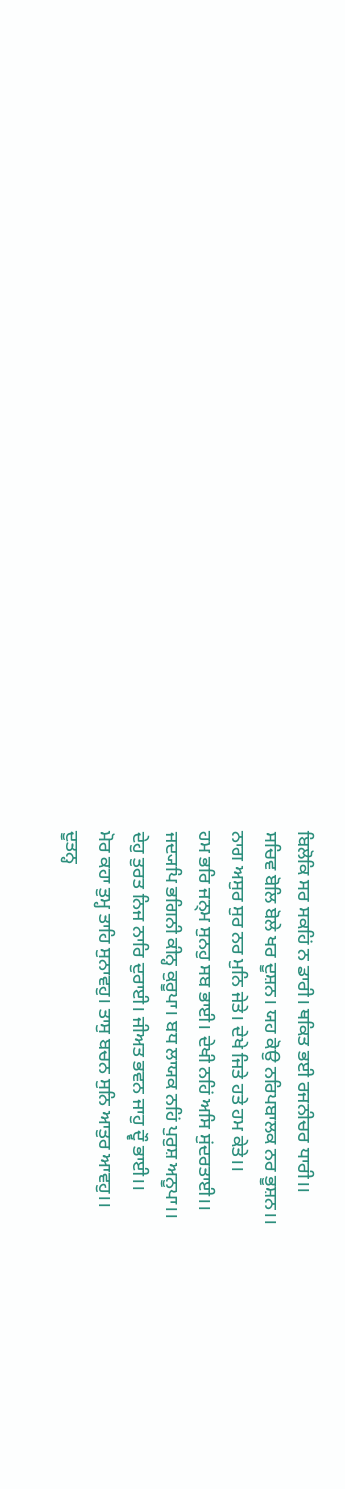ਬਿਲੋਕਿ ਸਰ ਸਕਹਿਂ ਨ ਡਾਰੀ। ਥਕਿਤ ਭਈ ਰਜਨੀਚਰ ਧਾਰੀ।।
ਸਚਿਵ ਬੋਲਿ ਬੋਲੇ ਖਰ ਦੂਸ਼ਨ। ਯਹ ਕੋਉ ਨਰਿਪਬਾਲਕ ਨਰ ਭੂਸ਼ਨ।।
ਨਾਗ ਅਸੁਰ ਸੁਰ ਨਰ ਮੁਨਿ ਜੇਤੇ। ਦੇਖੇ ਜਿਤੇ ਹਤੇ ਹਮ ਕੇਤੇ।।
ਹਮ ਭਰਿ ਜਨ੍ਮ ਸੁਨਹੁ ਸਬ ਭਾਈ। ਦੇਖੀ ਨਹਿਂ ਅਸਿ ਸੁਂਦਰਤਾਈ।।
ਜਦ੍ਯਪਿ ਭਗਿਨੀ ਕੀਨ੍ਹ ਕੁਰੂਪਾ। ਬਧ ਲਾਯਕ ਨਹਿਂ ਪੁਰੁਸ਼ ਅਨੂਪਾ।।
ਦੇਹੁ ਤੁਰਤ ਨਿਜ ਨਾਰਿ ਦੁਰਾਈ। ਜੀਅਤ ਭਵਨ ਜਾਹੁ ਦ੍ਵੌ ਭਾਈ।।
ਮੋਰ ਕਹਾ ਤੁਮ੍ਹ ਤਾਹਿ ਸੁਨਾਵਹੁ। ਤਾਸੁ ਬਚਨ ਸੁਨਿ ਆਤੁਰ ਆਵਹੁ।।
ਦੂਤਨ੍ਹ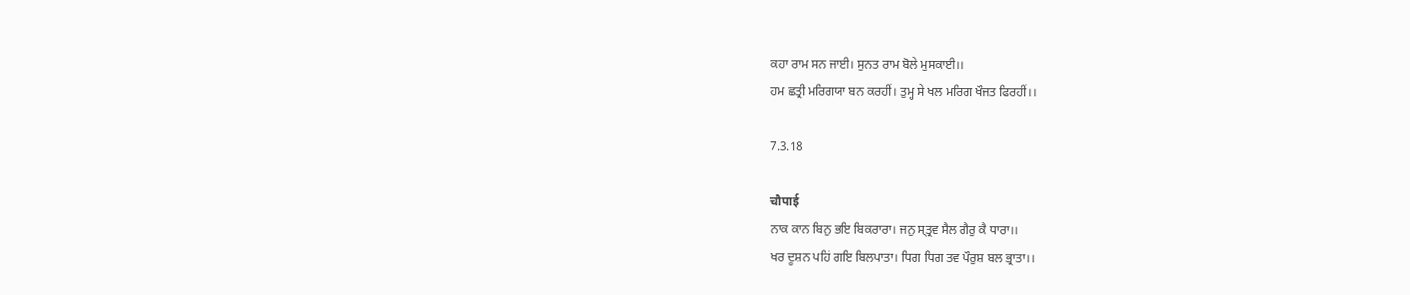ਕਹਾ ਰਾਮ ਸਨ ਜਾਈ। ਸੁਨਤ ਰਾਮ ਬੋਲੇ ਮੁਸਕਾਈ।।
ਹਮ ਛਤ੍ਰੀ ਮਰਿਗਯਾ ਬਨ ਕਰਹੀਂ। ਤੁਮ੍ਹ ਸੇ ਖਲ ਮਰਿਗ ਖੌਜਤ ਫਿਰਹੀਂ।।

7.3.18

चौपाई
ਨਾਕ ਕਾਨ ਬਿਨੁ ਭਇ ਬਿਕਰਾਰਾ। ਜਨੁ ਸ੍ਤ੍ਰਵ ਸੈਲ ਗੈਰੁ ਕੈ ਧਾਰਾ।।
ਖਰ ਦੂਸ਼ਨ ਪਹਿਂ ਗਇ ਬਿਲਪਾਤਾ। ਧਿਗ ਧਿਗ ਤਵ ਪੌਰੁਸ਼ ਬਲ ਭ੍ਰਾਤਾ।।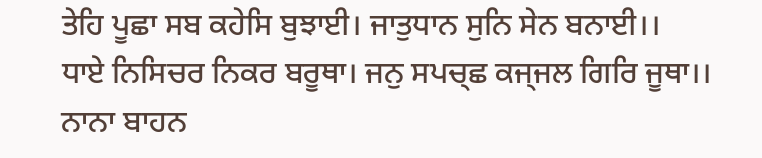ਤੇਹਿ ਪੂਛਾ ਸਬ ਕਹੇਸਿ ਬੁਝਾਈ। ਜਾਤੁਧਾਨ ਸੁਨਿ ਸੇਨ ਬਨਾਈ।।
ਧਾਏ ਨਿਸਿਚਰ ਨਿਕਰ ਬਰੂਥਾ। ਜਨੁ ਸਪਚ੍ਛ ਕਜ੍ਜਲ ਗਿਰਿ ਜੂਥਾ।।
ਨਾਨਾ ਬਾਹਨ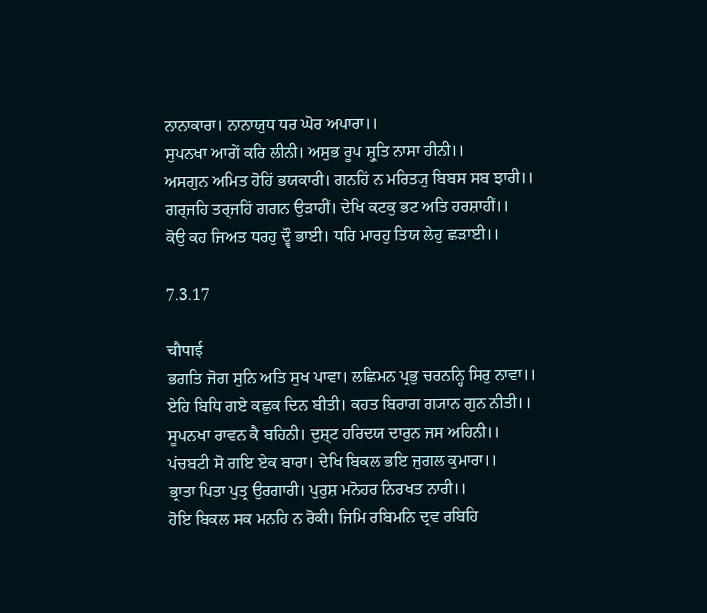ਨਾਨਾਕਾਰਾ। ਨਾਨਾਯੁਧ ਧਰ ਘੋਰ ਅਪਾਰਾ।।
ਸੁਪਨਖਾ ਆਗੇਂ ਕਰਿ ਲੀਨੀ। ਅਸੁਭ ਰੂਪ ਸ਼੍ਰੁਤਿ ਨਾਸਾ ਹੀਨੀ।।
ਅਸਗੁਨ ਅਮਿਤ ਹੋਹਿਂ ਭਯਕਾਰੀ। ਗਨਹਿਂ ਨ ਮਰਿਤ੍ਯੁ ਬਿਬਸ ਸਬ ਝਾਰੀ।।
ਗਰ੍ਜਹਿ ਤਰ੍ਜਹਿਂ ਗਗਨ ਉਡ਼ਾਹੀਂ। ਦੇਖਿ ਕਟਕੁ ਭਟ ਅਤਿ ਹਰਸ਼ਾਹੀਂ।।
ਕੋਉ ਕਹ ਜਿਅਤ ਧਰਹੁ ਦ੍ਵੌ ਭਾਈ। ਧਰਿ ਮਾਰਹੁ ਤਿਯ ਲੇਹੁ ਛਡ਼ਾਈ।।

7.3.17

चौपाई
ਭਗਤਿ ਜੋਗ ਸੁਨਿ ਅਤਿ ਸੁਖ ਪਾਵਾ। ਲਛਿਮਨ ਪ੍ਰਭੁ ਚਰਨਨ੍ਹਿ ਸਿਰੁ ਨਾਵਾ।।
ਏਹਿ ਬਿਧਿ ਗਏ ਕਛੁਕ ਦਿਨ ਬੀਤੀ। ਕਹਤ ਬਿਰਾਗ ਗ੍ਯਾਨ ਗੁਨ ਨੀਤੀ।।
ਸੂਪਨਖਾ ਰਾਵਨ ਕੈ ਬਹਿਨੀ। ਦੁਸ਼੍ਟ ਹਰਿਦਯ ਦਾਰੁਨ ਜਸ ਅਹਿਨੀ।।
ਪਂਚਬਟੀ ਸੋ ਗਇ ਏਕ ਬਾਰਾ। ਦੇਖਿ ਬਿਕਲ ਭਇ ਜੁਗਲ ਕੁਮਾਰਾ।।
ਭ੍ਰਾਤਾ ਪਿਤਾ ਪੁਤ੍ਰ ਉਰਗਾਰੀ। ਪੁਰੁਸ਼ ਮਨੋਹਰ ਨਿਰਖਤ ਨਾਰੀ।।
ਹੋਇ ਬਿਕਲ ਸਕ ਮਨਹਿ ਨ ਰੋਕੀ। ਜਿਮਿ ਰਬਿਮਨਿ ਦ੍ਰਵ ਰਬਿਹਿ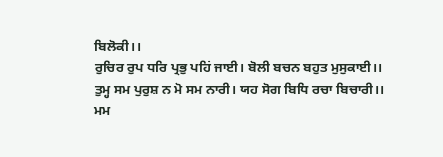ਬਿਲੋਕੀ।।
ਰੁਚਿਰ ਰੁਪ ਧਰਿ ਪ੍ਰਭੁ ਪਹਿਂ ਜਾਈ। ਬੋਲੀ ਬਚਨ ਬਹੁਤ ਮੁਸੁਕਾਈ।।
ਤੁਮ੍ਹ ਸਮ ਪੁਰੁਸ਼ ਨ ਮੋ ਸਮ ਨਾਰੀ। ਯਹ ਸੋਗ ਬਿਧਿ ਰਚਾ ਬਿਚਾਰੀ।।
ਮਮ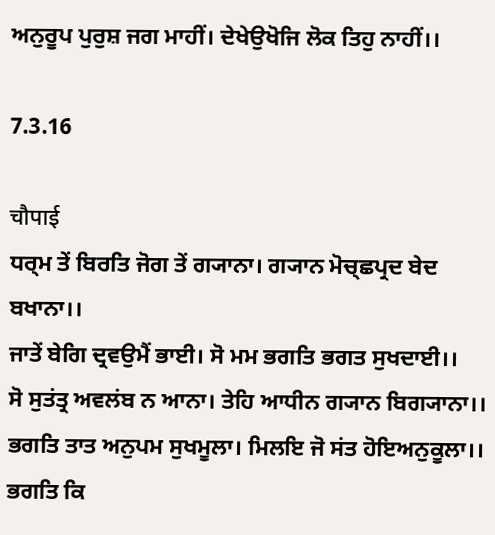ਅਨੁਰੂਪ ਪੁਰੁਸ਼ ਜਗ ਮਾਹੀਂ। ਦੇਖੇਉਖੋਜਿ ਲੋਕ ਤਿਹੁ ਨਾਹੀਂ।।

7.3.16

चौपाई
ਧਰ੍ਮ ਤੇਂ ਬਿਰਤਿ ਜੋਗ ਤੇਂ ਗ੍ਯਾਨਾ। ਗ੍ਯਾਨ ਮੋਚ੍ਛਪ੍ਰਦ ਬੇਦ ਬਖਾਨਾ।।
ਜਾਤੇਂ ਬੇਗਿ ਦ੍ਰਵਉਮੈਂ ਭਾਈ। ਸੋ ਮਮ ਭਗਤਿ ਭਗਤ ਸੁਖਦਾਈ।।
ਸੋ ਸੁਤਂਤ੍ਰ ਅਵਲਂਬ ਨ ਆਨਾ। ਤੇਹਿ ਆਧੀਨ ਗ੍ਯਾਨ ਬਿਗ੍ਯਾਨਾ।।
ਭਗਤਿ ਤਾਤ ਅਨੁਪਮ ਸੁਖਮੂਲਾ। ਮਿਲਇ ਜੋ ਸਂਤ ਹੋਇਅਨੁਕੂਲਾ।।
ਭਗਤਿ ਕਿ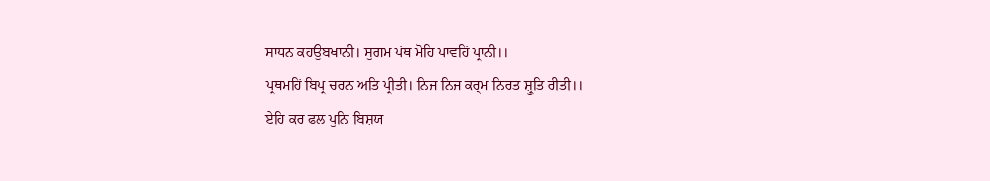ਸਾਧਨ ਕਹਉਬਖਾਨੀ। ਸੁਗਮ ਪਂਥ ਮੋਹਿ ਪਾਵਹਿਂ ਪ੍ਰਾਨੀ।।
ਪ੍ਰਥਮਹਿਂ ਬਿਪ੍ਰ ਚਰਨ ਅਤਿ ਪ੍ਰੀਤੀ। ਨਿਜ ਨਿਜ ਕਰ੍ਮ ਨਿਰਤ ਸ਼੍ਰੁਤਿ ਰੀਤੀ।।
ਏਹਿ ਕਰ ਫਲ ਪੁਨਿ ਬਿਸ਼ਯ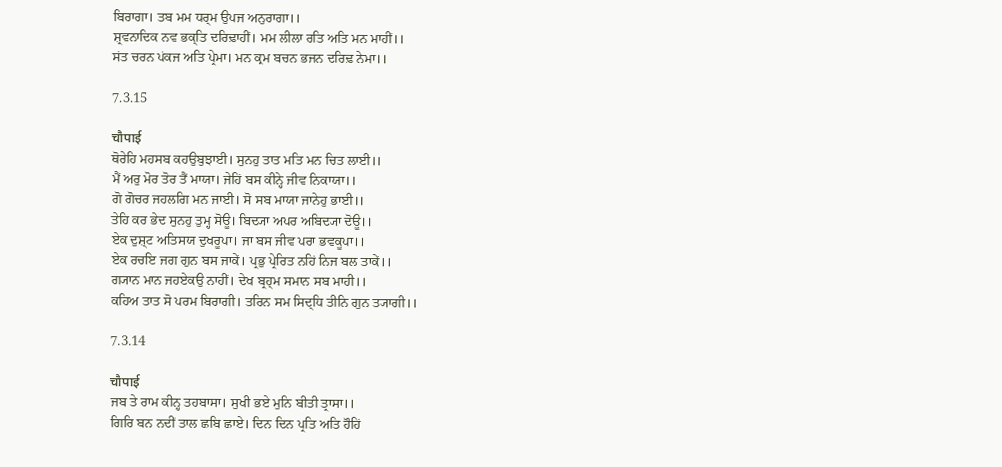ਬਿਰਾਗਾ। ਤਬ ਮਮ ਧਰ੍ਮ ਉਪਜ ਅਨੁਰਾਗਾ।।
ਸ਼੍ਰਵਨਾਦਿਕ ਨਵ ਭਕ੍ਤਿ ਦਰਿਢ਼ਾਹੀਂ। ਮਮ ਲੀਲਾ ਰਤਿ ਅਤਿ ਮਨ ਮਾਹੀਂ।।
ਸਂਤ ਚਰਨ ਪਂਕਜ ਅਤਿ ਪ੍ਰੇਮਾ। ਮਨ ਕ੍ਰਮ ਬਚਨ ਭਜਨ ਦਰਿਢ਼ ਨੇਮਾ।।

7.3.15

चौपाई
ਥੋਰੇਹਿ ਮਹਸਬ ਕਹਉਬੁਝਾਈ। ਸੁਨਹੁ ਤਾਤ ਮਤਿ ਮਨ ਚਿਤ ਲਾਈ।।
ਮੈਂ ਅਰੁ ਮੋਰ ਤੋਰ ਤੈਂ ਮਾਯਾ। ਜੇਹਿਂ ਬਸ ਕੀਨ੍ਹੇ ਜੀਵ ਨਿਕਾਯਾ।।
ਗੋ ਗੋਚਰ ਜਹਲਗਿ ਮਨ ਜਾਈ। ਸੋ ਸਬ ਮਾਯਾ ਜਾਨੇਹੁ ਭਾਈ।।
ਤੇਹਿ ਕਰ ਭੇਦ ਸੁਨਹੁ ਤੁਮ੍ਹ ਸੋਊ। ਬਿਦ੍ਯਾ ਅਪਰ ਅਬਿਦ੍ਯਾ ਦੋਊ।।
ਏਕ ਦੁਸ਼੍ਟ ਅਤਿਸਯ ਦੁਖਰੂਪਾ। ਜਾ ਬਸ ਜੀਵ ਪਰਾ ਭਵਕੂਪਾ।।
ਏਕ ਰਚਇ ਜਗ ਗੁਨ ਬਸ ਜਾਕੇਂ। ਪ੍ਰਭੁ ਪ੍ਰੇਰਿਤ ਨਹਿਂ ਨਿਜ ਬਲ ਤਾਕੇਂ।।
ਗ੍ਯਾਨ ਮਾਨ ਜਹਏਕਉ ਨਾਹੀਂ। ਦੇਖ ਬ੍ਰਹ੍ਮ ਸਮਾਨ ਸਬ ਮਾਹੀ।।
ਕਹਿਅ ਤਾਤ ਸੋ ਪਰਮ ਬਿਰਾਗੀ। ਤਰਿਨ ਸਮ ਸਿਦ੍ਧਿ ਤੀਨਿ ਗੁਨ ਤ੍ਯਾਗੀ।।

7.3.14

चौपाई
ਜਬ ਤੇ ਰਾਮ ਕੀਨ੍ਹ ਤਹਬਾਸਾ। ਸੁਖੀ ਭਏ ਮੁਨਿ ਬੀਤੀ ਤ੍ਰਾਸਾ।।
ਗਿਰਿ ਬਨ ਨਦੀਂ ਤਾਲ ਛਬਿ ਛਾਏ। ਦਿਨ ਦਿਨ ਪ੍ਰਤਿ ਅਤਿ ਹੌਹਿਂ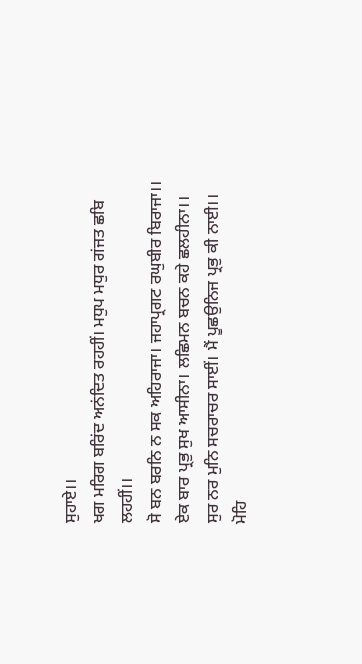ਸੁਹਾਏ।।
ਖਗ ਮਰਿਗ ਬਰਿਂਦ ਅਨਂਦਿਤ ਰਹਹੀਂ। ਮਧੁਪ ਮਧੁਰ ਗਂਜਤ ਛਬਿ ਲਹਹੀਂ।।
ਸੋ ਬਨ ਬਰਨਿ ਨ ਸਕ ਅਹਿਰਾਜਾ। ਜਹਾਪ੍ਰਗਟ ਰਘੁਬੀਰ ਬਿਰਾਜਾ।।
ਏਕ ਬਾਰ ਪ੍ਰਭੁ ਸੁਖ ਆਸੀਨਾ। ਲਛਿਮਨ ਬਚਨ ਕਹੇ ਛਲਹੀਨਾ।।
ਸੁਰ ਨਰ ਮੁਨਿ ਸਚਰਾਚਰ ਸਾਈਂ। ਮੈਂ ਪੂਛਉਨਿਜ ਪ੍ਰਭੁ ਕੀ ਨਾਈ।।
ਮੋਹਿ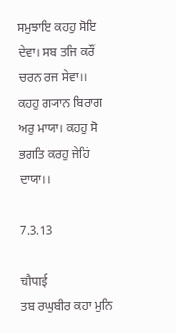ਸਮੁਝਾਇ ਕਹਹੁ ਸੋਇ ਦੇਵਾ। ਸਬ ਤਜਿ ਕਰੌਂ ਚਰਨ ਰਜ ਸੇਵਾ।।
ਕਹਹੁ ਗ੍ਯਾਨ ਬਿਰਾਗ ਅਰੁ ਮਾਯਾ। ਕਹਹੁ ਸੋ ਭਗਤਿ ਕਰਹੁ ਜੇਹਿਂ ਦਾਯਾ।।

7.3.13

चौपाई
ਤਬ ਰਘੁਬੀਰ ਕਹਾ ਮੁਨਿ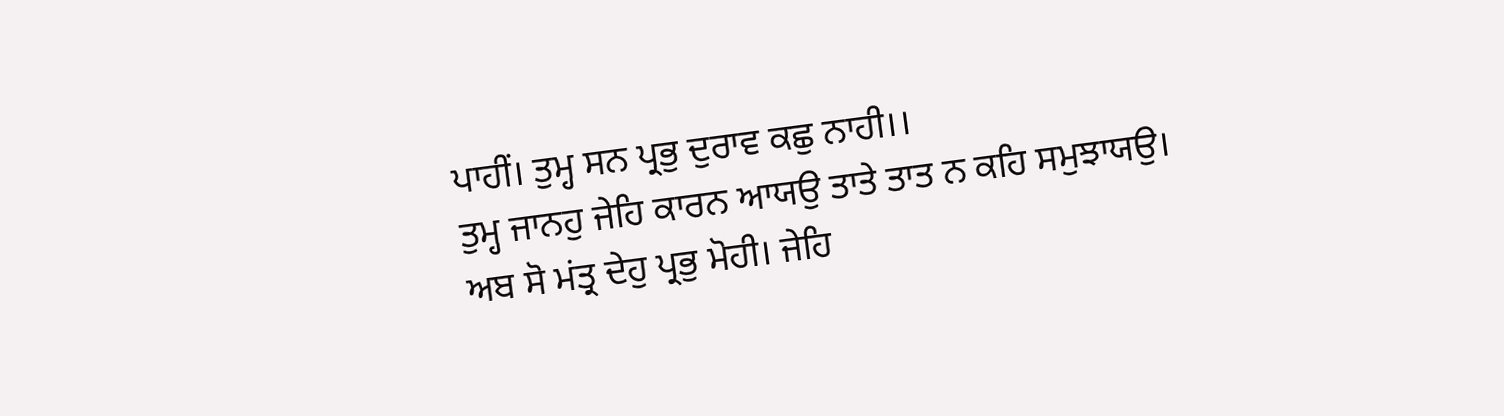ਪਾਹੀਂ। ਤੁਮ੍ਹ ਸਨ ਪ੍ਰਭੁ ਦੁਰਾਵ ਕਛੁ ਨਾਹੀ।।
ਤੁਮ੍ਹ ਜਾਨਹੁ ਜੇਹਿ ਕਾਰਨ ਆਯਉ ਤਾਤੇ ਤਾਤ ਨ ਕਹਿ ਸਮੁਝਾਯਉ।
ਅਬ ਸੋ ਮਂਤ੍ਰ ਦੇਹੁ ਪ੍ਰਭੁ ਮੋਹੀ। ਜੇਹਿ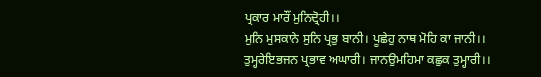ਪ੍ਰਕਾਰ ਮਾਰੌਂ ਮੁਨਿਦ੍ਰੋਹੀ।।
ਮੁਨਿ ਮੁਸਕਾਨੇ ਸੁਨਿ ਪ੍ਰਭੁ ਬਾਨੀ। ਪੂਛੇਹੁ ਨਾਥ ਮੋਹਿ ਕਾ ਜਾਨੀ।।
ਤੁਮ੍ਹਰੇਇਭਜਨ ਪ੍ਰਭਾਵ ਅਘਾਰੀ। ਜਾਨਉਮਹਿਮਾ ਕਛੁਕ ਤੁਮ੍ਹਾਰੀ।।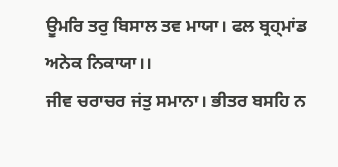ਊਮਰਿ ਤਰੁ ਬਿਸਾਲ ਤਵ ਮਾਯਾ। ਫਲ ਬ੍ਰਹ੍ਮਾਂਡ ਅਨੇਕ ਨਿਕਾਯਾ।।
ਜੀਵ ਚਰਾਚਰ ਜਂਤੁ ਸਮਾਨਾ। ਭੀਤਰ ਬਸਹਿ ਨ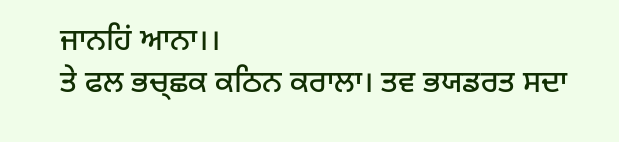ਜਾਨਹਿਂ ਆਨਾ।।
ਤੇ ਫਲ ਭਚ੍ਛਕ ਕਠਿਨ ਕਰਾਲਾ। ਤਵ ਭਯਡਰਤ ਸਦਾ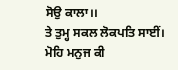ਸੋਉ ਕਾਲਾ।।
ਤੇ ਤੁਮ੍ਹ ਸਕਲ ਲੋਕਪਤਿ ਸਾਈਂ। ਮੋਹਿ ਮਨੁਜ ਕੀ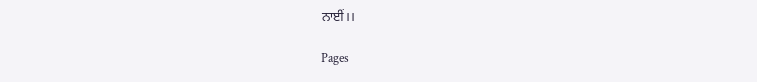ਨਾਈਂ।।

Pages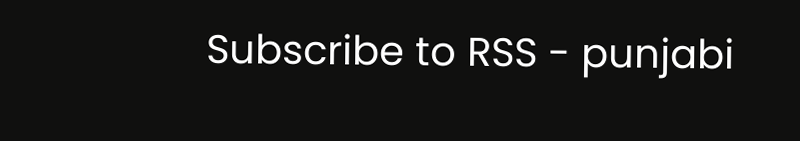Subscribe to RSS - punjabi